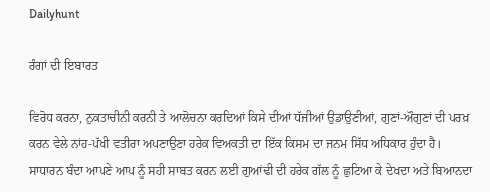Dailyhunt

ਰੰਗਾਂ ਦੀ ਇਬਾਰਤ

ਵਿਰੋਧ ਕਰਨਾ, ਨੁਕਤਾਚੀਨੀ ਕਰਨੀ ਤੇ ਆਲੋਚਨਾ ਕਰਦਿਆਂ ਕਿਸੇ ਦੀਆਂ ਧੱਜੀਆਂ ਉਡਾਉਣੀਆਂ, ਗੁਣਾਂ-ਔਗੁਣਾਂ ਦੀ ਪਰਖ਼ ਕਰਨ ਵੇਲੇ ਨਾਂਹ-ਪੱਖੀ ਵਤੀਰਾ ਅਪਣਾਉਣਾ ਹਰੇਕ ਵਿਅਕਤੀ ਦਾ ਇੱਕ ਕਿਸਮ ਦਾ ਜਨਮ ਸਿੱਧ ਅਧਿਕਾਰ ਹੁੰਦਾ ਹੈ। ਸਾਧਾਰਨ ਬੰਦਾ ਆਪਣੇ ਆਪ ਨੂੰ ਸਹੀ ਸਾਬਤ ਕਰਨ ਲਈ ਗੁਆਂਢੀ ਦੀ ਹਰੇਕ ਗੱਲ ਨੂੰ ਛੁਟਿਆ ਕੇ ਦੇਖਦਾ ਅਤੇ ਬਿਆਨਦਾ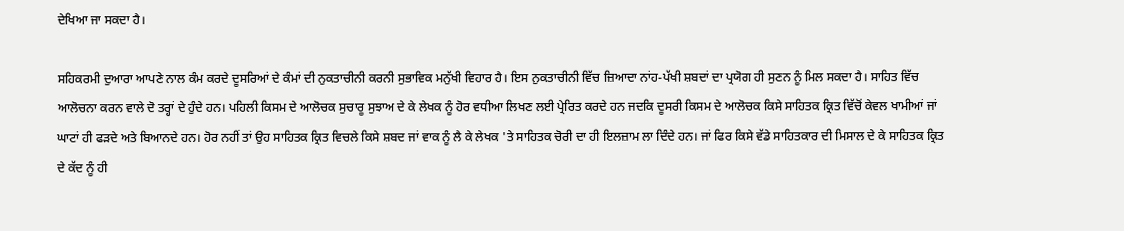ਦੇਖਿਆ ਜਾ ਸਕਦਾ ਹੈ।

ਸਹਿਕਰਮੀ ਦੁਆਰਾ ਆਪਣੇ ਨਾਲ ਕੰਮ ਕਰਦੇ ਦੂਸਰਿਆਂ ਦੇ ਕੰਮਾਂ ਦੀ ਨੁਕਤਾਚੀਨੀ ਕਰਨੀ ਸੁਭਾਵਿਕ ਮਨੁੱਖੀ ਵਿਹਾਰ ਹੈ। ਇਸ ਨੁਕਤਾਚੀਨੀ ਵਿੱਚ ਜ਼ਿਆਦਾ ਨਾਂਹ-ਪੱਖੀ ਸ਼ਬਦਾਂ ਦਾ ਪ੍ਰਯੋਗ ਹੀ ਸੁਣਨ ਨੂੰ ਮਿਲ ਸਕਦਾ ਹੈ। ਸਾਹਿਤ ਵਿੱਚ ਆਲੋਚਨਾ ਕਰਨ ਵਾਲੇ ਦੋ ਤਰ੍ਹਾਂ ਦੇ ਹੁੰਦੇ ਹਨ। ਪਹਿਲੀ ਕਿਸਮ ਦੇ ਆਲੋਚਕ ਸੁਚਾਰੂ ਸੁਝਾਅ ਦੇ ਕੇ ਲੇਖਕ ਨੂੰ ਹੋਰ ਵਧੀਆ ਲਿਖਣ ਲਈ ਪ੍ਰੇਰਿਤ ਕਰਦੇ ਹਨ ਜਦਕਿ ਦੂਸਰੀ ਕਿਸਮ ਦੇ ਆਲੋਚਕ ਕਿਸੇ ਸਾਹਿਤਕ ਕ੍ਰਿਤ ਵਿੱਚੋਂ ਕੇਵਲ ਖਾਮੀਆਂ ਜਾਂ ਘਾਟਾਂ ਹੀ ਫੜਦੇ ਅਤੇ ਬਿਆਨਦੇ ਹਨ। ਹੋਰ ਨਹੀਂ ਤਾਂ ਉਹ ਸਾਹਿਤਕ ਕ੍ਰਿਤ ਵਿਚਲੇ ਕਿਸੇ ਸ਼ਬਦ ਜਾਂ ਵਾਕ ਨੂੰ ਲੈ ਕੇ ਲੇਖਕ 'ਤੇ ਸਾਹਿਤਕ ਚੋਰੀ ਦਾ ਹੀ ਇਲਜ਼ਾਮ ਲਾ ਦਿੰਦੇ ਹਨ। ਜਾਂ ਫਿਰ ਕਿਸੇ ਵੱਡੇ ਸਾਹਿਤਕਾਰ ਦੀ ਮਿਸਾਲ ਦੇ ਕੇ ਸਾਹਿਤਕ ਕ੍ਰਿਤ ਦੇ ਕੱਦ ਨੂੰ ਹੀ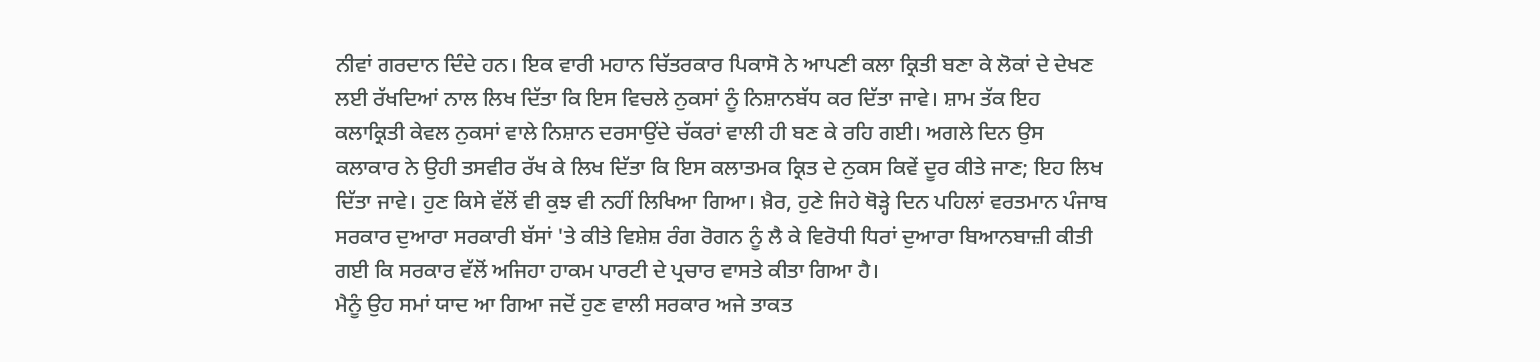ਨੀਵਾਂ ਗਰਦਾਨ ਦਿੰਦੇ ਹਨ। ਇਕ ਵਾਰੀ ਮਹਾਨ ਚਿੱਤਰਕਾਰ ਪਿਕਾਸੋ ਨੇ ਆਪਣੀ ਕਲਾ ਕ੍ਰਿਤੀ ਬਣਾ ਕੇ ਲੋਕਾਂ ਦੇ ਦੇਖਣ ਲਈ ਰੱਖਦਿਆਂ ਨਾਲ ਲਿਖ ਦਿੱਤਾ ਕਿ ਇਸ ਵਿਚਲੇ ਨੁਕਸਾਂ ਨੂੰ ਨਿਸ਼ਾਨਬੱਧ ਕਰ ਦਿੱਤਾ ਜਾਵੇ। ਸ਼ਾਮ ਤੱਕ ਇਹ ਕਲਾਕ੍ਰਿਤੀ ਕੇਵਲ ਨੁਕਸਾਂ ਵਾਲੇ ਨਿਸ਼ਾਨ ਦਰਸਾਉਂਦੇ ਚੱਕਰਾਂ ਵਾਲੀ ਹੀ ਬਣ ਕੇ ਰਹਿ ਗਈ। ਅਗਲੇ ਦਿਨ ਉਸ ਕਲਾਕਾਰ ਨੇ ਉਹੀ ਤਸਵੀਰ ਰੱਖ ਕੇ ਲਿਖ ਦਿੱਤਾ ਕਿ ਇਸ ਕਲਾਤਮਕ ਕ੍ਰਿਤ ਦੇ ਨੁਕਸ ਕਿਵੇਂ ਦੂਰ ਕੀਤੇ ਜਾਣ; ਇਹ ਲਿਖ ਦਿੱਤਾ ਜਾਵੇ। ਹੁਣ ਕਿਸੇ ਵੱਲੋਂ ਵੀ ਕੁਝ ਵੀ ਨਹੀਂ ਲਿਖਿਆ ਗਿਆ। ਖ਼ੈਰ, ਹੁਣੇ ਜਿਹੇ ਥੋੜ੍ਹੇ ਦਿਨ ਪਹਿਲਾਂ ਵਰਤਮਾਨ ਪੰਜਾਬ ਸਰਕਾਰ ਦੁਆਰਾ ਸਰਕਾਰੀ ਬੱਸਾਂ 'ਤੇ ਕੀਤੇ ਵਿਸ਼ੇਸ਼ ਰੰਗ ਰੋਗਨ ਨੂੰ ਲੈ ਕੇ ਵਿਰੋਧੀ ਧਿਰਾਂ ਦੁਆਰਾ ਬਿਆਨਬਾਜ਼ੀ ਕੀਤੀ ਗਈ ਕਿ ਸਰਕਾਰ ਵੱਲੋਂ ਅਜਿਹਾ ਹਾਕਮ ਪਾਰਟੀ ਦੇ ਪ੍ਰਚਾਰ ਵਾਸਤੇ ਕੀਤਾ ਗਿਆ ਹੈ।
ਮੈਨੂੰ ਉਹ ਸਮਾਂ ਯਾਦ ਆ ਗਿਆ ਜਦੋਂ ਹੁਣ ਵਾਲੀ ਸਰਕਾਰ ਅਜੇ ਤਾਕਤ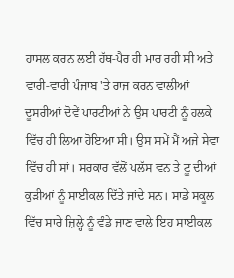ਹਾਸਲ ਕਰਨ ਲਈ ਹੱਥ-ਪੈਰ ਹੀ ਮਾਰ ਰਹੀ ਸੀ ਅਤੇ ਵਾਰੀ-ਵਾਰੀ ਪੰਜਾਬ 'ਤੇ ਰਾਜ ਕਰਨ ਵਾਲੀਆਂ ਦੂਸਰੀਆਂ ਦੋਵੇਂ ਪਾਰਟੀਆਂ ਨੇ ਉਸ ਪਾਰਟੀ ਨੂੰ ਹਲਕੇ ਵਿੱਚ ਹੀ ਲਿਆ ਹੋਇਆ ਸੀ। ਉਸ ਸਮੇਂ ਮੈਂ ਅਜੇ ਸੇਵਾ ਵਿੱਚ ਹੀ ਸਾਂ। ਸਰਕਾਰ ਵੱਲੋਂ ਪਲੱਸ ਵਨ ਤੇ ਟੂ ਦੀਆਂ ਕੁੜੀਆਂ ਨੂੰ ਸਾਈਕਲ ਦਿੱਤੇ ਜਾਂਦੇ ਸਨ। ਸਾਡੇ ਸਕੂਲ ਵਿੱਚ ਸਾਰੇ ਜ਼ਿਲ੍ਹੇ ਨੂੰ ਵੰਡੇ ਜਾਣ ਵਾਲੇ ਇਹ ਸਾਈਕਲ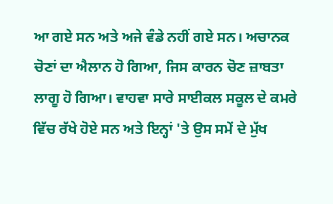ਆ ਗਏ ਸਨ ਅਤੇ ਅਜੇ ਵੰਡੇ ਨਹੀਂ ਗਏ ਸਨ। ਅਚਾਨਕ ਚੋਣਾਂ ਦਾ ਐਲਾਨ ਹੋ ਗਿਆ, ਜਿਸ ਕਾਰਨ ਚੋਣ ਜ਼ਾਬਤਾ ਲਾਗੂ ਹੋ ਗਿਆ। ਵਾਹਵਾ ਸਾਰੇ ਸਾਈਕਲ ਸਕੂਲ ਦੇ ਕਮਰੇ ਵਿੱਚ ਰੱਖੇ ਹੋਏ ਸਨ ਅਤੇ ਇਨ੍ਹਾਂ 'ਤੇ ਉਸ ਸਮੇਂ ਦੇ ਮੁੱਖ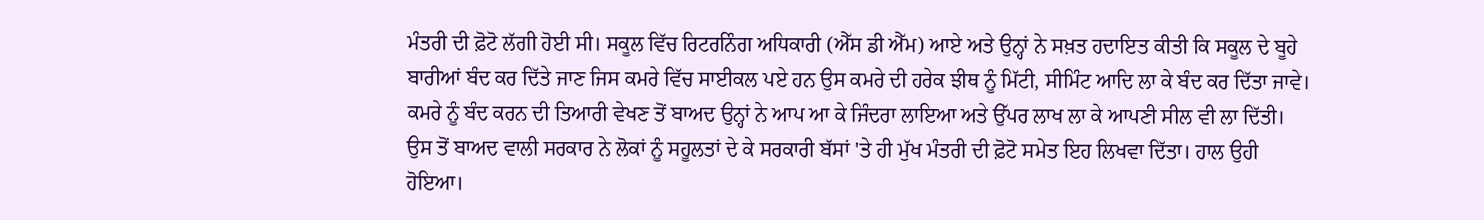ਮੰਤਰੀ ਦੀ ਫ਼ੋਟੋ ਲੱਗੀ ਹੋਈ ਸੀ। ਸਕੂਲ ਵਿੱਚ ਰਿਟਰਨਿੰਗ ਅਧਿਕਾਰੀ (ਐੱਸ ਡੀ ਐੱਮ) ਆਏ ਅਤੇ ਉਨ੍ਹਾਂ ਨੇ ਸਖ਼ਤ ਹਦਾਇਤ ਕੀਤੀ ਕਿ ਸਕੂਲ ਦੇ ਬੂਹੇ ਬਾਰੀਆਂ ਬੰਦ ਕਰ ਦਿੱਤੇ ਜਾਣ ਜਿਸ ਕਮਰੇ ਵਿੱਚ ਸਾਈਕਲ ਪਏ ਹਨ ਉਸ ਕਮਰੇ ਦੀ ਹਰੇਕ ਝੀਥ ਨੂੰ ਮਿੱਟੀ, ਸੀਮਿੰਟ ਆਦਿ ਲਾ ਕੇ ਬੰਦ ਕਰ ਦਿੱਤਾ ਜਾਵੇ। ਕਮਰੇ ਨੂੰ ਬੰਦ ਕਰਨ ਦੀ ਤਿਆਰੀ ਵੇਖਣ ਤੋਂ ਬਾਅਦ ਉਨ੍ਹਾਂ ਨੇ ਆਪ ਆ ਕੇ ਜਿੰਦਰਾ ਲਾਇਆ ਅਤੇ ਉੱਪਰ ਲਾਖ ਲਾ ਕੇ ਆਪਣੀ ਸੀਲ ਵੀ ਲਾ ਦਿੱਤੀ। ਉਸ ਤੋਂ ਬਾਅਦ ਵਾਲੀ ਸਰਕਾਰ ਨੇ ਲੋਕਾਂ ਨੂੰ ਸਹੂਲਤਾਂ ਦੇ ਕੇ ਸਰਕਾਰੀ ਬੱਸਾਂ 'ਤੇ ਹੀ ਮੁੱਖ ਮੰਤਰੀ ਦੀ ਫ਼ੋਟੋ ਸਮੇਤ ਇਹ ਲਿਖਵਾ ਦਿੱਤਾ। ਹਾਲ ਉਹੀ ਹੋਇਆ।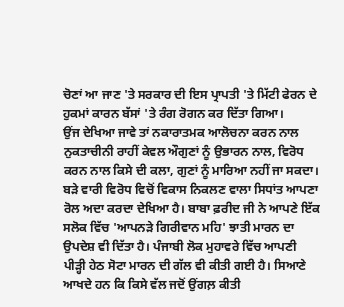ਚੋਣਾਂ ਆ ਜਾਣ 'ਤੇ ਸਰਕਾਰ ਦੀ ਇਸ ਪ੍ਰਾਪਤੀ 'ਤੇ ਮਿੱਟੀ ਫੇਰਨ ਦੇ ਹੁਕਮਾਂ ਕਾਰਨ ਬੱਸਾਂ 'ਤੇ ਰੰਗ ਰੋਗਨ ਕਰ ਦਿੱਤਾ ਗਿਆ।
ਉਂਜ ਦੇਖਿਆ ਜਾਵੇ ਤਾਂ ਨਕਾਰਾਤਮਕ ਆਲੋਚਨਾ ਕਰਨ ਨਾਲ ਨੁਕਤਾਚੀਨੀ ਰਾਹੀਂ ਕੇਵਲ ਔਗੁਣਾਂ ਨੂੰ ਉਭਾਰਨ ਨਾਲ, ਵਿਰੋਧ ਕਰਨ ਨਾਲ ਕਿਸੇ ਦੀ ਕਲਾ, ਗੁਣਾਂ ਨੂੰ ਮਾਰਿਆ ਨਹੀਂ ਜਾ ਸਕਦਾ। ਬੜੇ ਵਾਰੀ ਵਿਰੋਧ ਵਿਚੋਂ ਵਿਕਾਸ ਨਿਕਲਣ ਵਾਲਾ ਸਿਧਾਂਤ ਆਪਣਾ ਰੋਲ ਅਦਾ ਕਰਦਾ ਦੇਖਿਆ ਹੈ। ਬਾਬਾ ਫ਼ਰੀਦ ਜੀ ਨੇ ਆਪਣੇ ਇੱਕ ਸਲੋਕ ਵਿੱਚ 'ਆਪਨੜੇ ਗਿਰੀਵਾਨ ਮਹਿ' ਝਾਤੀ ਮਾਰਨ ਦਾ ਉਪਦੇਸ਼ ਵੀ ਦਿੱਤਾ ਹੈ। ਪੰਜਾਬੀ ਲੋਕ ਮੁਹਾਵਰੇ ਵਿੱਚ ਆਪਣੀ ਪੀੜ੍ਹੀ ਹੇਠ ਸੋਟਾ ਮਾਰਨ ਦੀ ਗੱਲ ਵੀ ਕੀਤੀ ਗਈ ਹੈ। ਸਿਆਣੇ ਆਖਦੇ ਹਨ ਕਿ ਕਿਸੇ ਵੱਲ ਜਦੋਂ ਉਂਗਲ਼ ਕੀਤੀ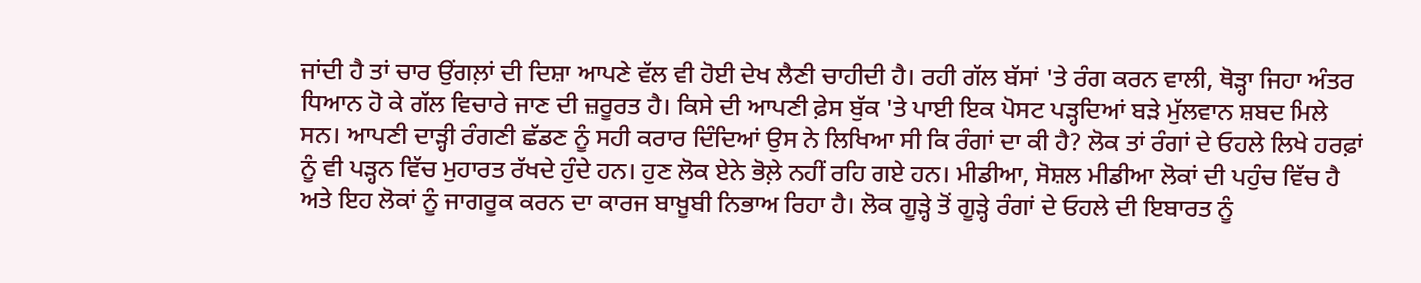ਜਾਂਦੀ ਹੈ ਤਾਂ ਚਾਰ ਉਂਗਲ਼ਾਂ ਦੀ ਦਿਸ਼ਾ ਆਪਣੇ ਵੱਲ ਵੀ ਹੋਈ ਦੇਖ ਲੈਣੀ ਚਾਹੀਦੀ ਹੈ। ਰਹੀ ਗੱਲ ਬੱਸਾਂ 'ਤੇ ਰੰਗ ਕਰਨ ਵਾਲੀ, ਥੋੜ੍ਹਾ ਜਿਹਾ ਅੰਤਰ ਧਿਆਨ ਹੋ ਕੇ ਗੱਲ ਵਿਚਾਰੇ ਜਾਣ ਦੀ ਜ਼ਰੂਰਤ ਹੈ। ਕਿਸੇ ਦੀ ਆਪਣੀ ਫ਼ੇਸ ਬੁੱਕ 'ਤੇ ਪਾਈ ਇਕ ਪੋਸਟ ਪੜ੍ਹਦਿਆਂ ਬੜੇ ਮੁੱਲਵਾਨ ਸ਼ਬਦ ਮਿਲੇ ਸਨ। ਆਪਣੀ ਦਾੜ੍ਹੀ ਰੰਗਣੀ ਛੱਡਣ ਨੂੰ ਸਹੀ ਕਰਾਰ ਦਿੰਦਿਆਂ ਉਸ ਨੇ ਲਿਖਿਆ ਸੀ ਕਿ ਰੰਗਾਂ ਦਾ ਕੀ ਹੈ? ਲੋਕ ਤਾਂ ਰੰਗਾਂ ਦੇ ਓਹਲੇ ਲਿਖੇ ਹਰਫ਼ਾਂ ਨੂੰ ਵੀ ਪੜ੍ਹਨ ਵਿੱਚ ਮੁਹਾਰਤ ਰੱਖਦੇ ਹੁੰਦੇ ਹਨ। ਹੁਣ ਲੋਕ ਏਨੇ ਭੋਲ਼ੇ ਨਹੀਂ ਰਹਿ ਗਏ ਹਨ। ਮੀਡੀਆ, ਸੋਸ਼ਲ ਮੀਡੀਆ ਲੋਕਾਂ ਦੀ ਪਹੁੰਚ ਵਿੱਚ ਹੈ ਅਤੇ ਇਹ ਲੋਕਾਂ ਨੂੰ ਜਾਗਰੂਕ ਕਰਨ ਦਾ ਕਾਰਜ ਬਾਖ਼ੂਬੀ ਨਿਭਾਅ ਰਿਹਾ ਹੈ। ਲੋਕ ਗੂੜ੍ਹੇ ਤੋਂ ਗੂੜ੍ਹੇ ਰੰਗਾਂ ਦੇ ਓਹਲੇ ਦੀ ਇਬਾਰਤ ਨੂੰ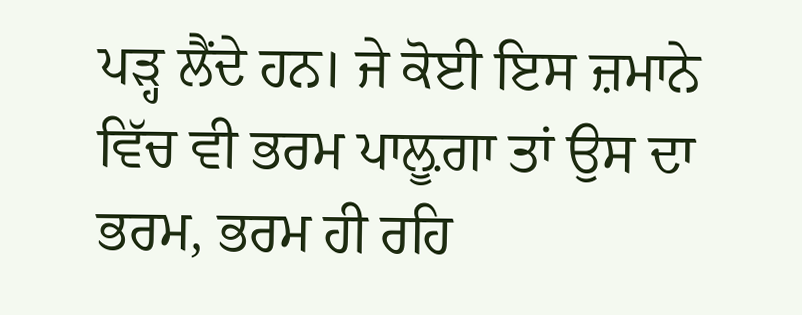ਪੜ੍ਹ ਲੈਂਦੇ ਹਨ। ਜੇ ਕੋਈ ਇਸ ਜ਼ਮਾਨੇ ਵਿੱਚ ਵੀ ਭਰਮ ਪਾਲ਼ੂਗਾ ਤਾਂ ਉਸ ਦਾ ਭਰਮ, ਭਰਮ ਹੀ ਰਹਿ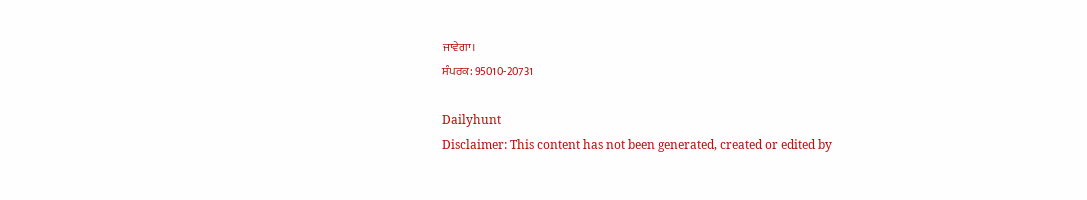ਜਾਵੇਗਾ।
ਸੰਪਰਕ: 95010-20731

Dailyhunt
Disclaimer: This content has not been generated, created or edited by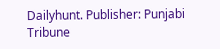Dailyhunt. Publisher: Punjabi Tribune